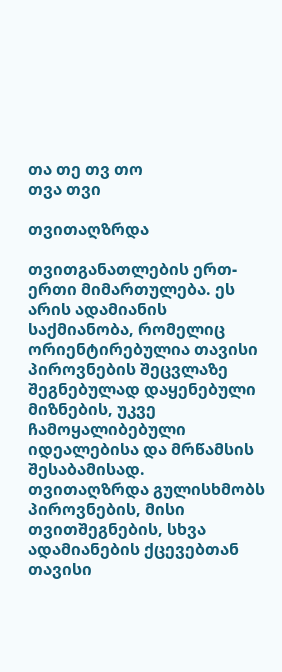თა თე თვ თო
თვა თვი

თვითაღზრდა

თვითგანათლების ერთ-ერთი მიმართულება. ეს არის ადამიანის საქმიანობა, რომელიც ორიენტირებულია თავისი პიროვნების შეცვლაზე შეგნებულად დაყენებული მიზნების, უკვე ჩამოყალიბებული იდეალებისა და მრწამსის შესაბამისად. თვითაღზრდა გულისხმობს პიროვნების, მისი თვითშეგნების, სხვა ადამიანების ქცევებთან თავისი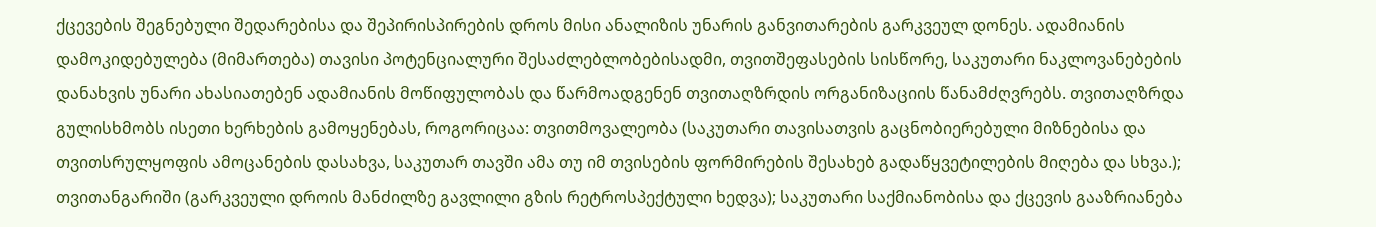ქცევების შეგნებული შედარებისა და შეპირისპირების დროს მისი ანალიზის უნარის განვითარების გარკვეულ დონეს. ადამიანის დამოკიდებულება (მიმართება) თავისი პოტენციალური შესაძლებლობებისადმი, თვითშეფასების სისწორე, საკუთარი ნაკლოვანებების დანახვის უნარი ახასიათებენ ადამიანის მოწიფულობას და წარმოადგენენ თვითაღზრდის ორგანიზაციის წანამძღვრებს. თვითაღზრდა გულისხმობს ისეთი ხერხების გამოყენებას, როგორიცაა: თვითმოვალეობა (საკუთარი თავისათვის გაცნობიერებული მიზნებისა და თვითსრულყოფის ამოცანების დასახვა, საკუთარ თავში ამა თუ იმ თვისების ფორმირების შესახებ გადაწყვეტილების მიღება და სხვა.); თვითანგარიში (გარკვეული დროის მანძილზე გავლილი გზის რეტროსპექტული ხედვა); საკუთარი საქმიანობისა და ქცევის გააზრიანება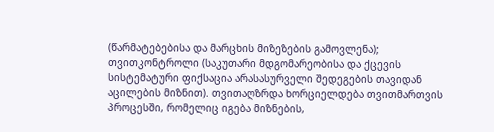(წარმატებებისა და მარცხის მიზეზების გამოვლენა); თვითკონტროლი (საკუთარი მდგომარეობისა და ქცევის სისტემატური ფიქსაცია არასასურველი შედეგების თავიდან აცილების მიზნით). თვითაღზრდა ხორციელდება თვითმართვის პროცესში, რომელიც იგება მიზნების,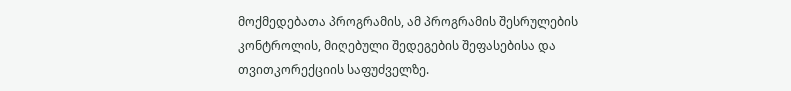მოქმედებათა პროგრამის, ამ პროგრამის შესრულების კონტროლის, მიღებული შედეგების შეფასებისა და თვითკორექციის საფუძველზე.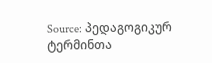Source: პედაგოგიკურ ტერმინთა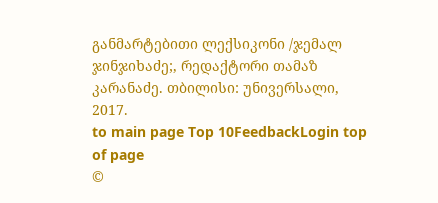განმარტებითი ლექსიკონი /ჯემალ ჯინჯიხაძე;, რედაქტორი თამაზ კარანაძე. თბილისი: უნივერსალი, 2017.
to main page Top 10FeedbackLogin top of page
©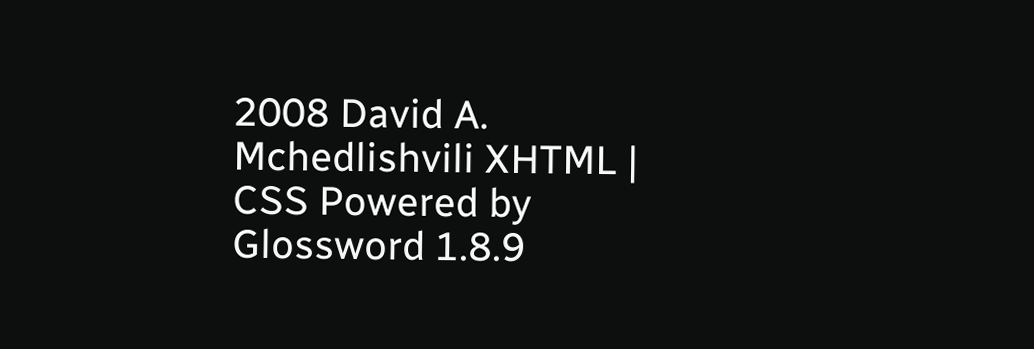2008 David A. Mchedlishvili XHTML | CSS Powered by Glossword 1.8.9